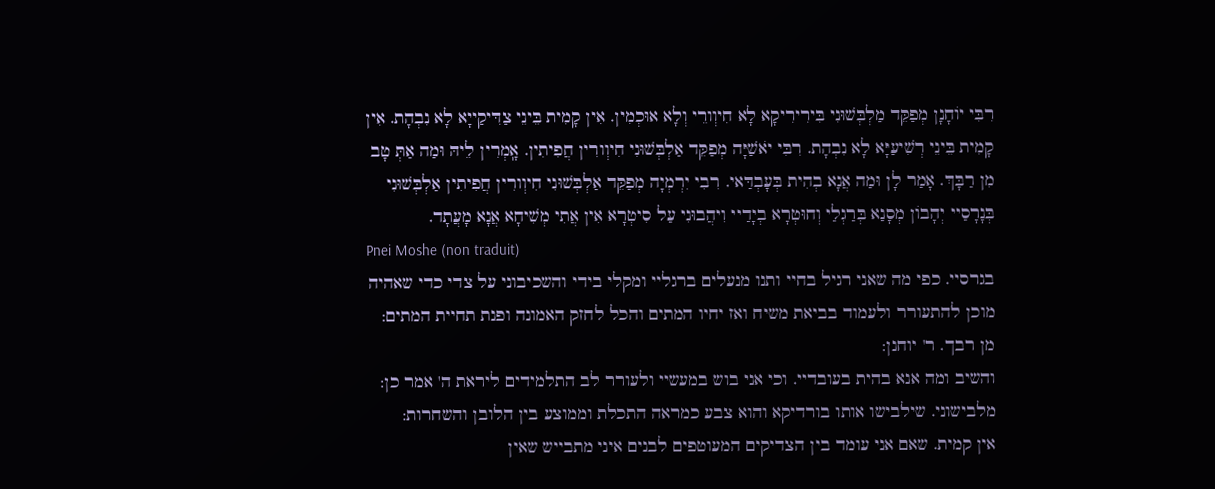רִבִּי יוֹחָנָן מְפַקֵּד מַלְבְּשׁוּנִי בִּירִירִיקָא לָא חִיוְורֵי וְלָא אוּכְמִין. אִין קָמִית בֵּינֵי צַדִּיקַייָא לָא נִבְהָת. אִין קָמִית בֵּינֵי רְשִׁיעַיָּא לָא נִבְהָת. רִבִּי יֹאשַׁיָּה מְפַקֵּד אַלְבְּשׁוּנִי חִיוְורִין חֲפִיתִין. אָֽמְרִין לֵיהּ וּמַה אַתְּ טָב מִן רַבָּךְ. אָמַר לָן וּמַה אֲנָא בְהִית בְּעָבְדַּאי. רִבִי יִרְמְיָה מְפַקֵּד אַלְבְּשׁוּנִי חִיוְורִין חֲפִיתִין אַלְבְּשׁוּנִי בְּנָרָסַיי יְהָבוֹן מְסָנַא בְּרַגְלַי וְחוּטְרָא בְיָדַיי וִיהֲבוּנִי עַל סִיטְרָא אִין אֲתִי מְשִׁיחָא אֲנָא מָעֲתָד.
Pnei Moshe (non traduit)
בגרסיי. כפי מה שאני רגיל בחיי ותנו מנעלים ברגליי ומקלי בידי והשכיבוני על צדי כדי שאהיה מוכן להתעורר ולעמוד בביאת משיח ואז יחיו המתים והכל לחזק האמונה ופנת תחיית המתים:
מן רבך. ר' יוחנן:
והשיב ומה אנא בהית בעובדיי. וכי אני בוש במעשיי ולעורר לב התלמידים ליראת ה' אמר כן:
מלבישוני. שילבישו אותו בורדיקא והוא צבע כמראה התכלת וממוצע בין הלובן והשחרות:
אין קמית. שאם אני עומד בין הצדיקים המעוטפים לבנים איני מתבייש שאין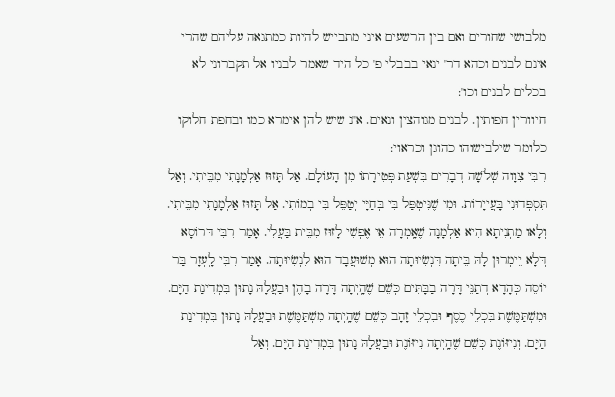מלבושי שחורים ואם בין הרשעים איני מתבייש להיות כמתגאה עליהם שהרי אינם לבנים וכהא דר' ינאי בבבלי פ' כל היד שאמר לבניו אל תקברוני לא בכלים לבנים וכו':
חיוורין חפותין. לבנים מגוהצין ונאים. א''נ שיש להן אימרא כמו ובחפת חלוקו כלומר שילבישוהו כהוגן וכראוי:
רִבִּי צִוָוה שְׁלֹשָׁה דְבָרִים בִּשְׁעַת פְּטִירָתוֹ מִן הָעוֹלָם. אַל תָּזוּז אַלְמָנָתִי מִבֵּיתִי. וְאַל תִּסְפְּדוּנִי בָּעֲייָרוֹת. וּמִי שֶׁנִּיטְפַּל בִּי בְּחַיָּי יְטַפֵּל בִּי בְמוֹתִי. אַל תָּזוּז אַלְמָנָתִי מִבֵּיתִי. וְלָאו מַתְנִיתָא הִיא אַלְמָנָה שֶׁאָֽמְרָה אֵי אֶפְשִׁי לָזוּז מִבֵּית בַּעֲלִי. אָמַר רִבִּי דּרוֹסָא דְּלָא יֵימְרוּן לָהּ בֵּיתָה דִּנְשִׂיוּתָה הוּא מְשׁוּעֲבָד הוּא לִנְשִׂיוּתָה. אָמַר רִבִּי לָֽעְזָר בַּר יוֹסֵה כְּהָדָא דְתַנֵּי דָּרָה בַבָּתִּים כְּשֵׁם שֶׁהָֽיְתָה דָּרָה בָהֶן וּבַעֲלָהּ נָתוּן בִּמְדִינַת הַיָּם. וּמִשְׁתַּמֶּשֶׁת בִּכְלֵי כֶסֶף וּבִכְלֵי זָהָב כְּשֵׁם שֶׁהָֽיְתָה מִשְׁתַּמֶּשֶׁת וּבַעֲלָהּ נָתוּן בִּמְדִינַת הַיָּם. וְנִיזּוֹנֶת כְּשֵׁם שֶׁהָֽיְתָה נִיזּוֹנֶת וּבַעֲלָהּ נָתוּן בִּמְדִינַת הַיָּם. וְאַל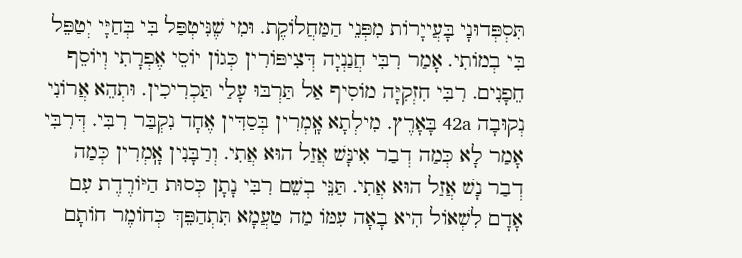תִּסְפְּדוּנָי בָּעֲייָרוֹת מִפְּנֵי הַמַּחֲלוֹקֶת. וּמִי שֶׁנִּיטְפַּל בִּי בְּחַיָּי יְטַפֵּל בִּי בְמוֹתִי. אָמַר רִבִּי חֲנַנְיָה דְּצִיפּוֹרִין כְּגוֹן יוֹסֵי אֶפְרָתִי וְיוֹסֵף חֵפָנִים. רִבִּי חִזְקִיָּה מוֹסִיף אַל תַּרְבּוּ עָלַי תַּכְרִיכִין. וּתְהֵא אֲרוֹנִי נְקוּבָה 42a בָּאָרֶץ. מִילְתָא אָֽמְרִין בְּסַדִּין אֶחָד נִקְבַּר רִבִּי. דְּרִבִּי אָמַר לָא כְּמַה דְבַר אִינָּשׁ אֲזַל הוּא אֲתִי. וְרַבָּנִין אָֽמְרִין כְּמַה דְבַר נָשׁ אֲזַל הוּא אֲתִי. תַּנֵּי בְשֵׁם רִבִּי נָתָן כְּסוּת הַיּוֹרֶדֶת עִם אָדָם לִשְׁאוֹל הִיא בָאָה עִמּוֹ מַה טַעֲמָא תִּתְהַפֵּךְ כְּחוֹמֶר חוֹתָם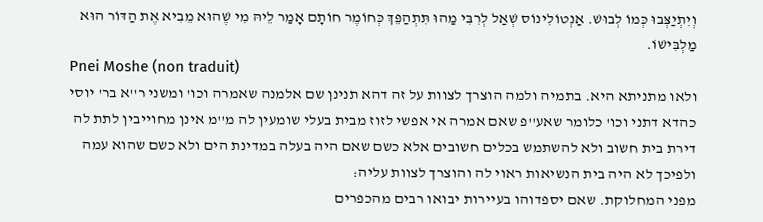וְיִתְיַצְּבוּ כְּמוֹ לְבוּשׁ. אַנְטוֹלִינוֹס שְׁאַל לְרִבִּי מַהוּ תִּתְהַפֵּךְ כְּחוֹמֶר חוֹתָם אָמַר לֵיהּ מִי שֶׁהוּא מֵבִיא אֶת הַדּוֹר הוּא מַלְבִּישׁוֹ.
Pnei Moshe (non traduit)
ולאו מתניתא היא. בתמיה ולמה הוצרך לצוות על זה דהא תנינן שם אלמנה שאמרה וכו' ומשני ר''א בר' יוסי כהדא דתני וכו' כלומר שאע''פ שאם אמרה אי אפשי לזוז מבית בעלי שומעין לה מ''מ אינן מחוייבין לתת לה דירת בית חשוב ולא להשתמש בכלים חשובים אלא כשם שאם היה בעלה במדינת הים ולא כשם שהוא עמה ולפיכך לא היה בית הנשיאות ראוי לה והוצרך לצוות עליה:
מפני המחלוקת. שאם יספדוהו בעיירות יבואו רבים מהכפרים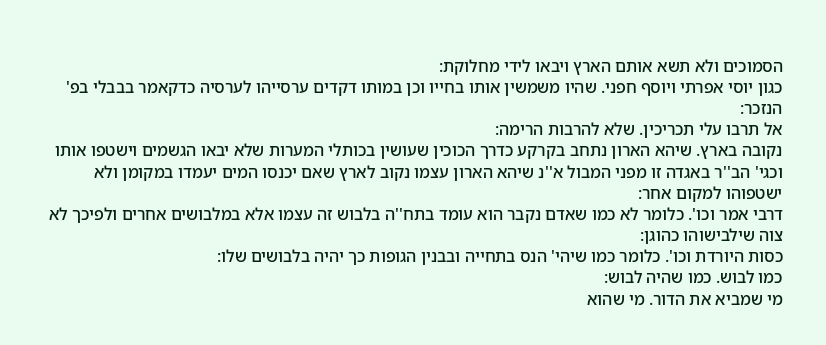הסמוכים ולא תשא אותם הארץ ויבאו לידי מחלוקת:
כגון יוסי אפרתי ויוסף חפני. שהיו משמשין אותו בחייו וכן במותו דקדים ערסייהו לערסיה כדקאמר בבבלי בפ' הנזכר:
אל תרבו עלי תכריכין. שלא להרבות הרימה:
נקובה בארץ. שיהא הארון נתחב בקרקע כדרך הכוכין שעושין בכותלי המערות שלא יבאו הגשמים וישטפו אותו וכגי' הב''ר באגדה זו מפני המבול א''נ שיהא הארון עצמו נקוב לארץ שאם יכנסו המים יעמדו במקומן ולא ישטפוהו למקום אחר:
דרבי אמר וכו'. כלומר לא כמו שאדם נקבר הוא עומד בתח''ה בלבוש זה עצמו אלא במלבושים אחרים ולפיכך לא צוה שילבישוהו כהוגן:
כסות היורדת וכו'. כלומר כמו שיהי' הנס בתחייה ובבנין הגופות כך יהיה בלבושים שלו:
כמו לבוש. כמו שהיה לבוש:
מי שמביא את הדור. מי שהוא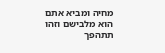מחיה ומביא אתם הוא מלבישם וזהו תתהפך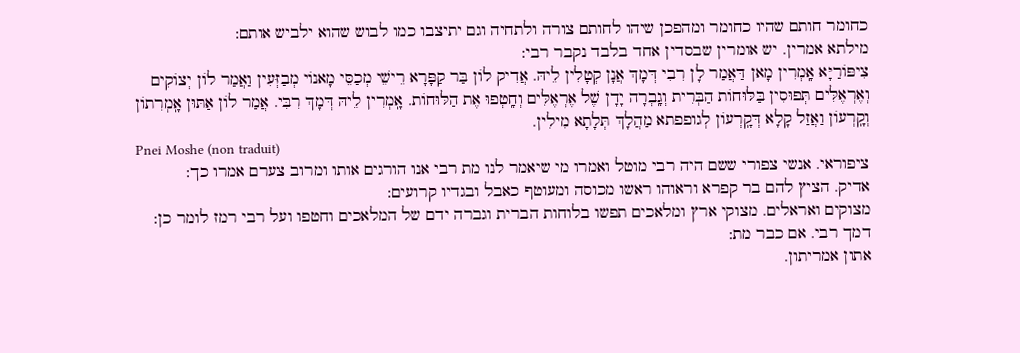כחומר חותם שהיו כחומר ומהפכן שיהו לחותם צורה ולתחיה וגם יתיצבו כמו לבוש שהוא ילביש אותם:
מילתא אמרין. יש אומרין שבסדין אחד בלבד נקבר רבי:
צִיפּוֹרַיָּא אָֽמְרִין מָאן דַּאֲמַר לָן רִבִי דְּמָךְ אֲנָן קְטָלִין לֵיהּ. אֲדִיק לוֹן בַּר קַפָּרָא רֵישֵׁי מְכַסֵּי מָאנוֹי מְבַזְּעִין וַאֲמַר לוֹן יְצוֹקִים וְאֶרְאֶלִּים תְּפוּסִין בַּלּוּחוֹת הַבְּרִית וְגָֽבְרָה יָדָן שֶׁל אֶרְאֶלִּים וְחָֽטְפוּ אֶת הַלּוּחוֹת. אָֽמְרִין לֵיהּ דְּמָךְ רִבִּי. אֲמַר לוֹן אַתּוּן אָֽמְרִתוֹן וְקָֽרְעוֹן וַאֲזַל קָלָא דְּקָֽרְעוֹן לְגופפתא מַהֲלָךְ תְּלָתָא מִילִין.
Pnei Moshe (non traduit)
ציפוראי. אנשי צפורי ששם היה רבי מוטל ואמרו מי שיאמר לנו מת רבי אנו הורגים אותו ומרוב צערם אמרו כך:
אדיק. הציץ להם בר קפרא וראוהו ראשו מכוסה ומעוטף כאבל ובגדיו קרועים:
מצוקים ואראלים. מצוקי ארץ ומלאכים תפשו בלוחות הברית וגברה ידם של המלאכים וחטפו ועל רבי רמז לומר כן:
דמך רבי. אם כבר מת:
אתון אמריתון.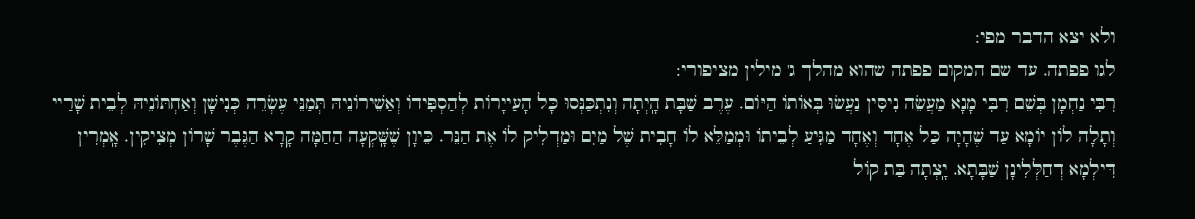ולא יצא הדבר מפי:
לגו פפתה. עד שם המקום פפתה שהוא מהלך ג' מילין מציפורי:
רִבִּי נַחְמָן בְּשֵׁם רִבִּי מָנָא מַעֲשֵׂה נִיסִּין נַעֲשׂוּ בְּאוֹתוֹ הַיּוֹם. עֶרֶב שַׁבָּת הָֽיְתָה וְנִתְכַּנְּסוּ כָּל הָעַייָרוֹת לְהַסְפִּידוֹ וְאַשֵׁירוֹנֵיהּ תְּמַנֵּי עֶשְׂרֵה כְּנִישָׁן וְאַחְתּוֹנֵיהּ לְבֵית שָׁרַיי וְתָלָה לוֹן יוֹמָא עַד שֶׁהָיָה כַּל אֶחָד וְאֶחָד מַגִּיעַ לְבֵיתוֹ וּמְמַלֵּא לוֹ חָבִית שֶׁל מַיִם וּמַדְלִיק לוֹ אֶת הַנֵּר. כֵּיוָן שֶׁשָּֽׁקְעָה הַחַמָּה קָרָא הַגֶּבֶר שָׁרוֹן מְצִיקִין. אָֽמְרִין דִּילְמָא דְחַלְּלִינָן שַׁבָּתָא. יָֽצְתָה בַּת קוֹל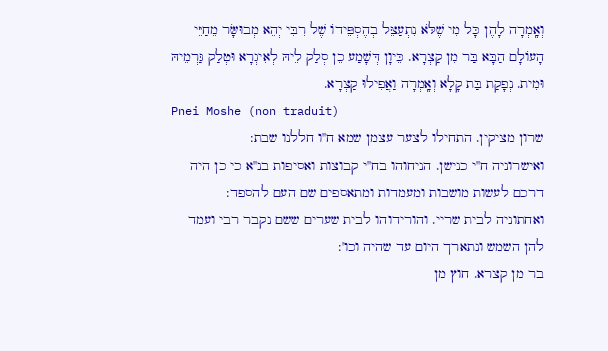וְאָֽמְרָה לָהֶן כָּל מִי שֶׁלֹּא נִתְעַצֵּל בְהֶסְפֵּידוֹ שֶׁל רִבִּי יְהֵא מְבוּשָּׂר מֵחַיֵּי הָעוֹלָם הַבָּא בַּר מִן קַצְרָא. כֵּיוָן דְּשָׁמַע כֵן סְלַק לֵיהּ לְאִיגְרָא וּטְלַק גַּרְמֵיהּ וּמִית. נְפָקַת בַּת קָלָא וְאָֽמְרָה וַאֲפִילוּ קַצְרָא.
Pnei Moshe (non traduit)
שרון מציקין. התחילו לצער עצמן שמא ח''ו חללנו שבת:
ואישרוניה ח''י כנישן. הניחוהו בח''י קבוצות ואסיפות בנ''א כי כן היה דרכם לעשות מושבות ומעמדות ומתאספים שם העם להספד:
ואחתוניה לבית שריי. והורידוהו לבית שערים ששם נקבר רבי ועמד להן השמש ונתארך היום עד שהיה וכו':
בר מן קצרא. חוץ מן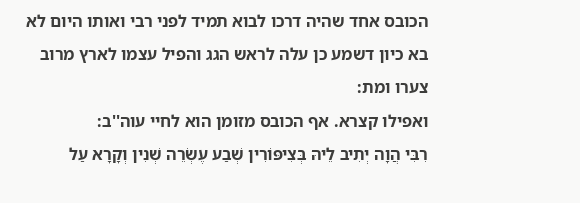הכובס אחד שהיה דרכו לבוא תמיד לפני רבי ואותו היום לא בא כיון דשמע כן עלה לראש הגג והפיל עצמו לארץ מרוב צערו ומת:
ואפילו קצרא. אף הכובס מזומן הוא לחיי עוה''ב:
רִבִּי הֲוָה יְתִיב לֵיהּ בְּצִיפּוֹרִין שְׁבַע עֶשְׂרֵה שְׁנִין וְקָרָא עַל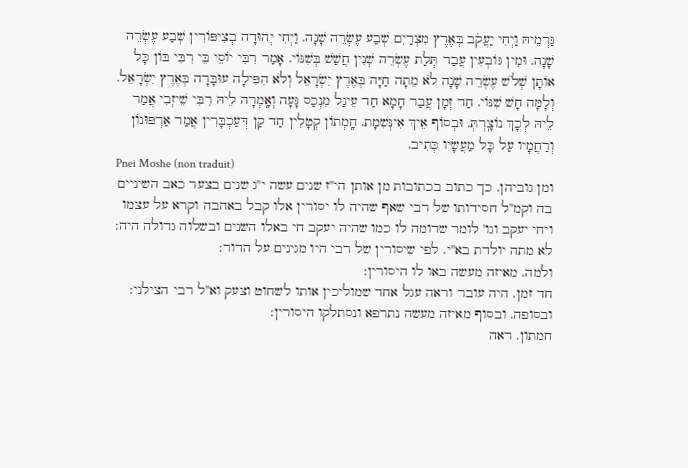גַּרְמֵיהּ וַיְחִי יַעֲקֹב בְּאֶרֶץ מִצְרַיִם שְׁבַע עֶשְׂרֵה שָׁנָה. וַיְחִי יְהוּדָה בְצִיפּוֹרִין שְׁבַע עֶשְׂרֵה שָׁנָה. וּמִין גּוֹבְעִין עֲבַד תְּלַת עֶשְׂרֵה שְׁנִין חֲשַׁשׁ בְּשִׁנּוֹי. אָמַר רִבִּי יוֹסֵי בֵּי רִבִּי בּוֹן כָּל אוֹתָן שְׁלֹשׁ עֶשְׂרֵה שָׁנָה לֹא מֵתָה חַיָּה בְּאֶרֶץ יִשְׂרָאֵל וְלֹא הִפִּילָה עוּבָּרָה בְּאֶרֶץ יִשְׂרָאֵל. וְלָמָּה חָשׁ שִׁנּוֹי. חַד זְמָן עֲבַר חָמָא חַד עֵיגַל מִנְכַס גָּעָה וְאָֽמְרָה לֵיהּ רִבִּי שֵׁיזְבִי אֲמַר לֵיהּ לְכָךְ נוֹצָֽרְתְּ. וּבְסוֹף אֵיךְ אִינְּשִׁמָת. חָֽמְתוֹן קְטָלִין חַד קַן דְּעַכְבָּרִין אֲמַר אַרְפּוּנוֹן וְרַחֲמָיו עַל כָּל מַעֲשָׂיו כְּתִיב.
Pnei Moshe (non traduit)
ומן גוביהן. כך כתוב בכתובות מן אותן הי''ז שנים עשה י''ג שנים בצער כאב השיניים בה וקמ''ל חסידותו של רבי שאף שהיה לו יסורין אלו קבל באהבה וקרא על עצמו ויחי יעקב וגו' לומר שדומה לו כמו שהיה יעקב חי באלו השנים ובשלוה גדולה היה:
לא מתה יולדת בא''י. לפי שיסורין של רבי היו מגינים על הדור:
ולמה. מאיזה מעשה באו לו היסורין:
חד זמן. היה עובר וראה עגל אחד שמוליכין אותו לשחוט וצעק וא''ל רבי הצילני:
ובסופה. ובסוף מאיזה מעשה נתרפא ונסתלקו היסורין:
חמתון. ראה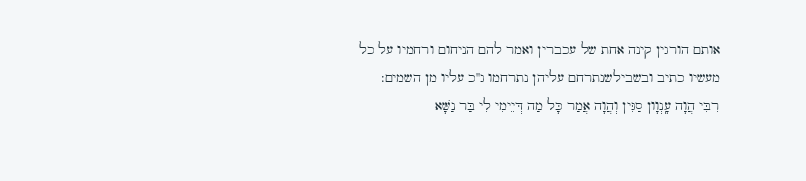אותם הורגין קינה אחת של עכברין ואמר להם הניחום ורחמיו על כל מעשיו כתיב ובשבילשנתרחם עליהן נתרחמו ג''כ עליו מן השמים:
רִבִּי הֲוָה עָֽנְוָון סַגִּין וְהֲוָה אֲמַר כָּל מַה דְּיֵימִי לִי בַּר נַשָּׁא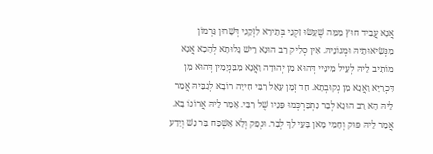אֲנָא עֲבִיד חוּץ מִמַּה שֶׁעָשׂוּ זִקְנֵי בְּתֵירָא לִזְקֵנִי דְּשָׁרוּן גַּרְמוֹן מִנְּשִׂיאוּתֵיהּ וּמְנוֹנֵיהּ. אִין סְלִיק רַב הוּנָא רֵישׁ גָּלוּתָא לְהָכָא אֲנָא מוֹתִיב לֵיהּ לְעֵיל מִינַּיי דְּהוּא מִן יְהוּדָה וַאֲנָא מִבִּנְיָמִין דְּהוּא מִן דִּכְרַיָּא וַאֲנָא מִן נְקוּבְתָא. חַד זְמָן עָאַל רִבִּי חִייָה רוֹבָא לְגַבֵּיהּ אֲמַר לֵיהּ הָא רַב הוּנָא לְבַר נִתְכַּרְכְּמוּ פָּנָיו שֶׁל רִבִּי. אָמַר לֵיהּ אֲרוֹנוֹ בָא. אֲמַר לֵיהּ פּוּק וְחָמִי מָאן בָּעֵי לָךְ לְבַר. וּנְפַק וְלָא אַשְׁכַּח בַּר נַשׁ וְיָדַע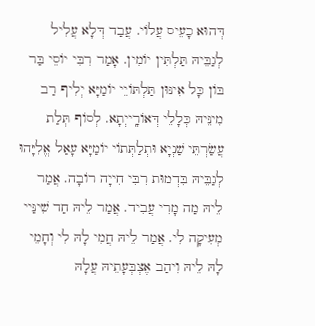דְּהוּא כָעֵיס עֲלוֹי. עֲבַד דְּלָא עֲלִיל לְגַבֵּיהּ תַּלְתִּין יוֹמִין. אָמַר רִבִּי יוֹסֵי בַּר בּוֹן כָּל אִינּוּן תַּלְתּוֹיֵי יוֹמַיָּא יְלִיף רַב מִינֵּיהּ כְּלָלֵי דְּאוֹרָֽייְתָא. לְסוֹף תְּלַת עֲשַׂרְתֵּי שַׁנְיָא וּתְלַתְּתוֹי יוֹמַיָּא עָאַל אֱלִיָּהוּ לְגַבֵּיהּ בִּדְמוּת רִבִּי חִייָה רוֹבָה. אֲמַר לֵיהּ מַה מָרִי עֲבִיד. אֲמַר לֵיהּ חַד שִׁינַּיי מְעִיקָה לִי. אֲמַר לֵיהּ חֲמִי לָהּ לִי וְחָמֵי לָהּ לֵיהּ וִיהַב אֶצְבְּעָתֵיהּ עֲלָהּ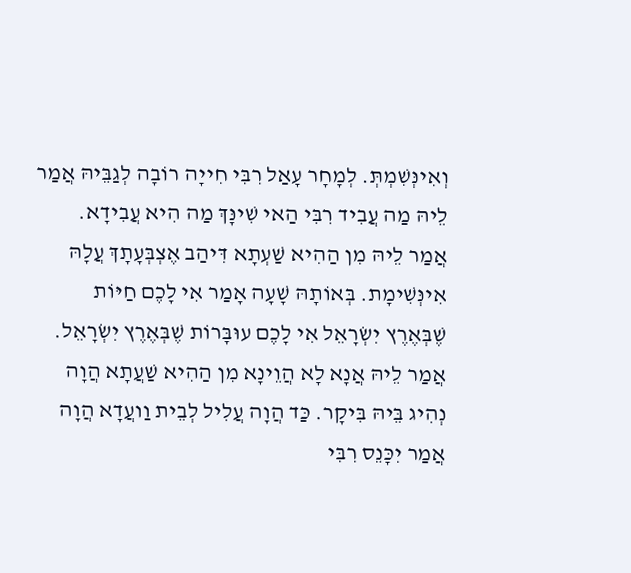וְאִינְּשִׁמְתְּ. לְמָחָר עָאַל רִבִּי חִייָה רוֹבָה לְגַבֵּיהּ אֲמַר לֵיהּ מַה עֲבִיד רִבִּי הַאי שִׁינָּךְ מַה הִיא עֲבִידָא. אֲמַר לֵיהּ מִן הַהִיא שַׁעְתָא דִּיהַב אֶצְבְּעָתָךְ עֲלָהּ אִינְּשִׁימָת. בְּאוֹתָהּ שָׁעָה אָמַר אִי לָכֶם חַיּוֹת שֶׁבְּאֶרֶץ יִשְׂרָאֵל אִי לָכֶם עוּבָּרוֹת שֶׁבְּאֶרֶץ יִשְׂרָאֵל. אֲמַר לֵיהּ אֲנָא לָא הֲוֵינָא מִן הַהִיא שַׁעֲתָא הֲוָה נְהִיג בֵּיהּ בִּיקָר. כַּד הֲוָה עֲלִיל לְבֵית וַועֲדָא הֲוָה אֲמַר יִכָּנֵס רִבִּי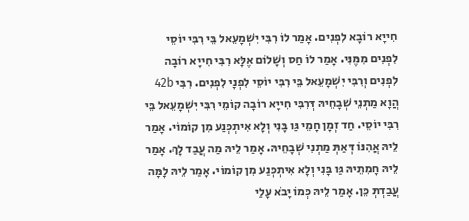חִייָא רוֹבָא לִפְנִים. אָמַר לוֹ רִבִּי יִשְׁמָעֵאל בֵּי רִבִּי יוֹסֵי לִפְנִים מִמֶּנִּי. אָמַר לוֹ חַס וְשָׁלוֹם אֶלָּא רִבִּי חִייָא רוֹבָה לִפְנִים וְרִבִּי יִשְׁמָעֵאל בֵּי רִבִּי יוֹסֵי לִפְנָי לִפְנִים. רִבִּי 42b הֲוָא מַתְנֵי שְׁבָחֵיהּ דְּרִבִּי חִייָא רוֹבָה קוֹמֵי רִבִּי יִשְׁמָעֵאל בֵּי רִבִּי יוֹסֵי. חַד זְמָן חָמֵי גַּו בָּנִי וְלָא אִיתְכְּנַע מִן קוֹמוֹי. אָמַר לֵיהּ אֲהִנּוֹ דְּאַתְּ מַתְנִי שְׁבָחֵיהּ. אָמַר לֵיהּ מַה עֲבַד לָךְ. אָמַר לֵיהּ חָמִתֵיהּ גַּו בָּנִי וְלָא אִיתְכְּנַע מִן קוֹמוֹי. אָמַר לֵיהּ לָמָּה עֲבַדְתְּ כֵּן. אָמַר לֵיהּ כְּמוֹ יָבֹא עָלַי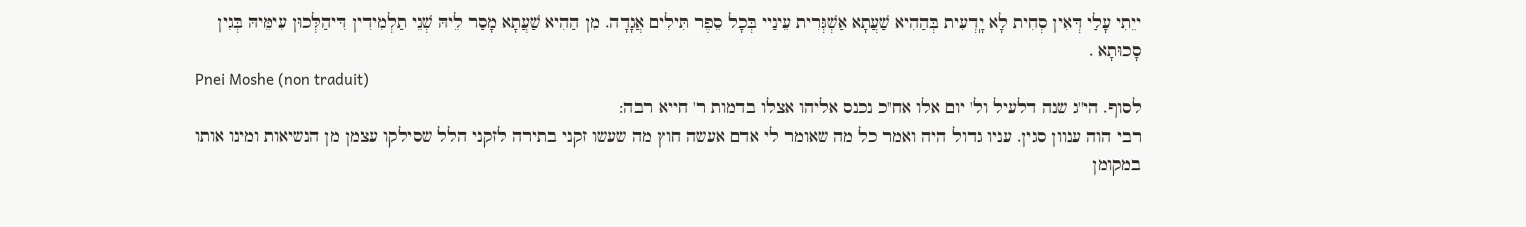ייֵתִי עָלַי דְּאִין סְחִית לָא יָֽדְעִית בְּהַהִיא שַׁעֲתָא אַשְׁגְּרִית עֵינַיי בְּכָל סֵפֶר תִּילִים אֲגָדָה. מִן הַהִיא שַׁעֲתָא מָסַר לֵיהּ שְׁנֵי תַלְמִידִין דִּיהַלְּכוּן עִימֵּיהּ בְּגִין סָכוּתָא .
Pnei Moshe (non traduit)
לסוף. הי''ג שנה דלעיל ול' יום אלו אח''כ נכנס אליהו אצלו בדמות ר' חייא רבה:
רבי הוה ענוון סגין. עניו גדול היה ואמר כל מה שאומר לי אדם אעשה חוץ מה שעשו זקני בתירה לזקני הלל שסילקו עצמן מן הנשיאות ומינו אותו במקומן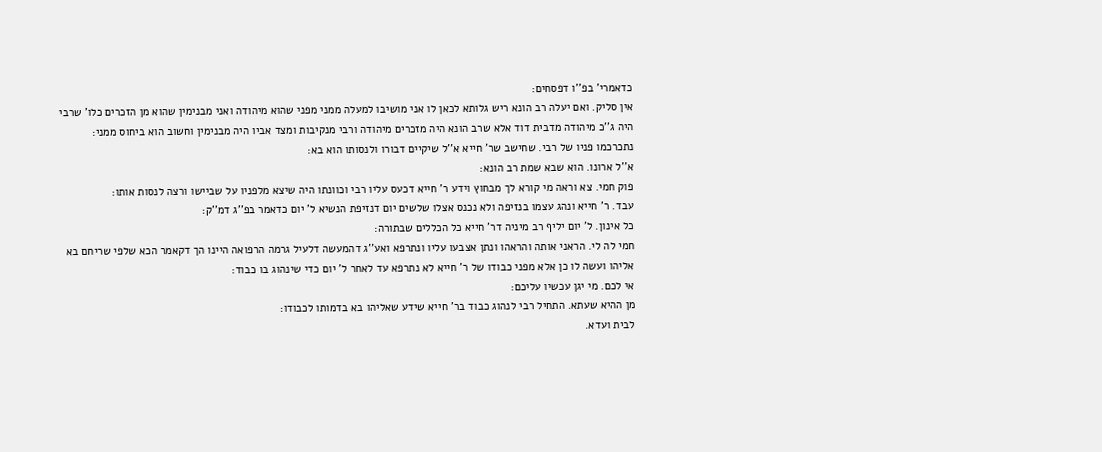כדאמרי' בפ''ו דפסחים:
אין סליק. ואם יעלה רב הונא ריש גלותא לכאן לו אני מושיבו למעלה ממני מפני שהוא מיהודה ואני מבנימין שהוא מן הזכרים כלו' שרבי היה ג''כ מיהודה מדבית דוד אלא שרב הונא היה מזכרים מיהודה ורבי מנקיבות ומצד אביו היה מבנימין וחשוב הוא ביחוס ממני:
נתכרכמו פניו של רבי. שחישב שר' חייא א''ל שיקיים דבורו ולנסותו הוא בא:
א''ל ארונו. הוא שבא שמת רב הונא:
פוק חמי. צא וראה מי קורא לך מבחוץ וידע ר' חייא דכעס עליו רבי וכוונתו היה שיצא מלפניו על שביישו ורצה לנסות אותו:
עבד. ר' חייא ונהג עצמו בנזיפה ולא נכנס אצלו שלשים יום דנזיפת הנשיא ל' יום כדאמר בפ''ג דמ''ק:
כל אינון. ל' יום יליף רב מיניה דר' חייא כל הכללים שבתורה:
חמי לה לי. הראני אותה והראהו ונתן אצבעו עליו ונתרפא ואע''ג דהמעשה דלעיל גרמה הרפואה היינו הך דקאמר הכא שלפי שריחם בא אליהו ועשה לו כן אלא מפני כבודו של ר' חייא לא נתרפא עד לאחר ל' יום כדי שינהוג בו כבוד:
אי לכם. מי יגן עכשיו עליכם:
מן ההיא שעתא. התחיל רבי לנהוג כבוד בר' חייא שידע שאליהו בא בדמותו לכבודו:
לבית ועדא.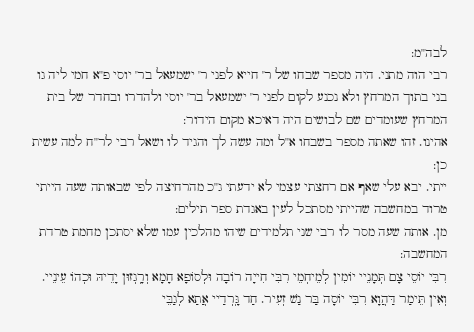לבה''מ:
רבי הוה מתני. היה מספר שבחו של ר' חייא לפני ר' ישמעאל בר' יוסי פ''א חמי ליה גו בני בתוך המרחץ ולא נכנע לקום לפני ר' ישמעאל בר' יוסי ולהדרו ובחדר של בית המרחץ שעומדים שם לבושים היה דאיכא מקום הידור:
אהינו. זהו שאתה מספר בשבחו א''ל ומה עשה לך והגיד לו ושאל רבי לר''ח למה עשית כן:
ייתי. יבא עלי שאף אם רחצתי עצמי לא ידעתי ג''כ מהרחיצה לפי שבאותה שעה הייתי טרוד במחשבה שהייתי מסתכל לעין באגדת ספר תילים:
מן. אותה שעה מסר לו רבי שני תלמידים שיהו מהלכין עמו שלא יסתכן מחמת טרדת המחשבה:
רִבִּי יוֹסֵי צָם תְּמָנֵיי יוֹמִין לְמֵיחְמֵי רִבִּי חִייָה רוֹבָה וּלְסוֹפָא חָמָא וְרָֽגְזוּן יָדֵיהּ וּכְהוֹ עֵינֵיי. וְאִין תֵּימַר דַּהֲוָא רִבִּי יוֹסָה בַּר נַשׁ זְעִיר. חַד גָּֽרְדַיי אֲתַא לְגַבֵּי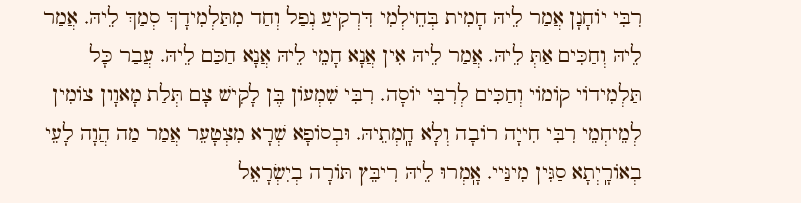רִבִּי יוֹחָנָן אֲמַר לֵיהּ חָמִית בְּחֵילְמִי דִּרְקִיעַ נְפַל וְחַד מִתַּלְמִידָךְ סְמַךְ לֵיהּ. אֲמַר לֵיהּ וְחַכִּים אַתְּ לֵיהּ. אֲמַר לֵיהּ אִין אֲנָא חָמֵי לֵיהּ אֲנָא חַכַּם לֵיהּ. עֲבַר כָּל תַּלְמִידוֹי קוֹמוֹי וְחַכִּים לְרִבִּי יוֹסָה. רִבִּי שִׁמְעוֹן בֶּן לָקִישׁ צָם תְּלַת מָאוָון צוֹמִין לְמֵיחְמֵי רִבִּי חִייָה רוֹבָה וְלָא חָֽמְתֵיהּ. וּבְסוֹפָא שְׁרָא מִצְטָעֵר אֲמַר מַה הֲוָה לָעֵי בְאוֹרָֽיְתָא סַגִּין מִינַּיי. אָֽמְרוּ לֵיהּ רִיבֵּץ תּוֹרָה בְיִשְׂרָאֵל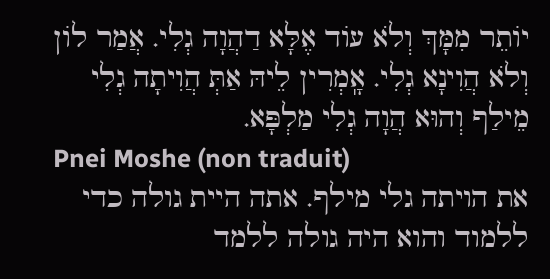יוֹתֵר מִמָּךְ וְלֹא עוֹד אֶלָּא דַהֲוָה גְלִי. אֲמַר לוֹן וְלֹא הֲוִינָא גְלִי. אָֽמְרִין לֵיהּ אַתְּ הֲוִיתָה גְלִי מֵילַף וְהוּא הֲוָה גְלִי מַלְפָּא.
Pnei Moshe (non traduit)
את הויתה גלי מילף. אתה היית גולה כדי ללמוד והוא היה גולה ללמד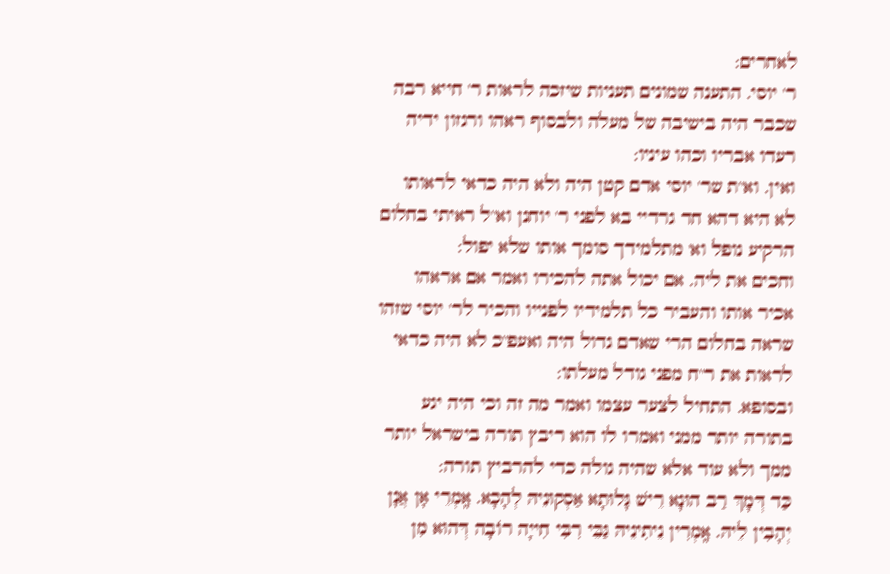לאחרים:
ר' יוסי. התענה שמונים תעניות שיזכה לראות ר' חייא רבה שכבר היה בישיבה של מעלה ולבסוף ראהו ורגזון ידיה רעדו אבריו וכהו עיניו:
ואין. וא''ת שר' יוסי אדם קטן היה ולא היה כדאי לראותו לא היא דהא חד גרדיי בא לפני ר' יוחנן וא''ל ראיתי בחלום הרקיע נופל וא' מתלמידך סומך אותו שלא יפול:
וחכים את ליה. אם יכול אתה להכירו ואמר אם אראהו אכיר אותו והעביר כל תלמידיו לפנייו והכיר לר' יוסי שזהו שראה בחלום הרי שאדם גדול היה ואעפ''כ לא היה כדאי לראות את ר''ח מפני גודל מעלתו:
ובסופא. התחיל לצער עצמו ואמר מה זה וכי היה יגע בתורה יותר ממני ואמרו לו הוא ריבץ תורה בישראל יותר ממך ולא עוד אלא שהיה גולה כדי להרביץ תורה:
כַּד דְּמָךְ רַב הוּנָא רֵישׁ גָּלוּתָא אַסְקוּנֵיהּ לְהָכָא. אָֽמְרֵי אָן אֲנָן יְהָבִין לֵיהּ. אָֽמְרִין נֵיתִינֵיהּ גַּבֵּי רִבִּי חִייָה רוֹבָה דְּהוּא מִן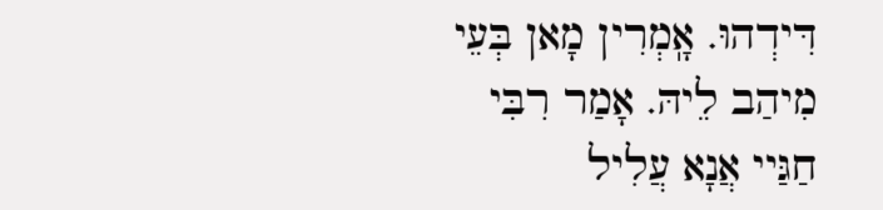דִּידְהוּ. אָֽמְרִין מָאן בְּעֵי מִיהַב לֵיהּ. אָמַר רִבִּי חַגַּיי אֲנָא עֲלִיל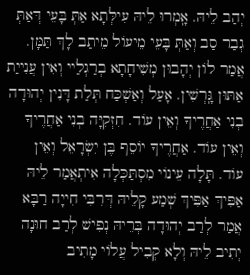יְהַב לֵיהּ. אָֽמְרוּ לֵיהּ עִילְּתָא אַתְּ בָּעֵי דְּאַתְּ גְבַר סַב וְאַתְּ בָּעֵי מֵיעוֹל מֵיתַב לָךְ תַּמָּן. אֲמַר לוֹן יְהָבוּן מְשִׁיחָתָא בְרַגְלַיי וְאִין עֲנִייַת אַתּוּן גָּֽרְשִׁין. אָעַל וְאַשְׁכַּח תְּלַת דָּנִין יְהוּדָה בְנִי אַחֲרֶיךָ וְאֵין עוֹד. חִזְקִיָּה בְנִי אַחֲרֶיךָ וְאֵין עוֹד. אַחֲרֶיךָ יוֹסֵף בֶּן יִשְׂרָאֵל וְאֵין עוֹד. תָּלָה עֵינוֹי מִסְתַּכְּלָה אִיתְאֲמַר לֵיהּ אַפִּיךְ אַפִּיךְ שְׁמַע קָלֵיהּ דְּרִבִּי חִייָה רַבָּא אֲמַר לְרַב יְהוּדָה בְּרֵיהּ נְפִישׁ לְרַב חוּנָה יְתִיב לֵיהּ וְלָא קְבִיל עֲלוֹי מָתִיב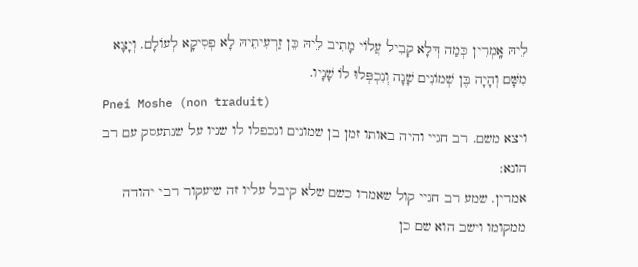לֵיהּ אָֽמְרִין כְּמַה דְּלָא קְבִיל עֲלוֹי מָתִיב לֵיהּ כֵּן זַרְעִיתֵיהּ לָא פְסִיקָא לְעוֹלָם. וְיָצָא מִשָּׁם וְהָיָה בֶּן שְׁמוֹנִים שָׁנָה וְנִכְפְּלוּ לוֹ שָׁנָיו.
Pnei Moshe (non traduit)
ויצא משם. רב חגיי והיה באותו זמן בן שמונים ונכפלו לו שניו על שנתעסק עם רב הונא:
אמרין. שמע רב חגיי קול שאמרו כשם שלא קיבל עליו זה שיעקור רבי יהודה ממקומו וישב הוא שם כן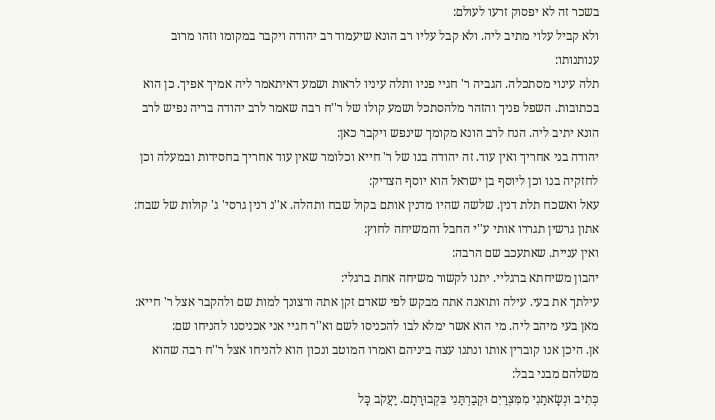בשכר זה לא יפסוק זרעו לעולם:
ולא קביל עלוי מתיב ליה. ולא קבל עליו רב הונא שיעמוד רב יהודה ויקבר במקומו וזהו מרוב ענותנותו:
תלה עינוי מסתכלה. הגביה ר' חגיי פניו ותלה עיניו לראות ושמע דאיתאמר ליה אמיך אפיך. כן הוא בכתובות. השפל פניך והזהר מלהסתכל ושמע קולו של ר''ח רבה שאמר לרב יהודה בריה נפיש לרב הונא יתיב ליה. הנח לרב הונא מקומך שינפש ויקבר כאן:
יהודה בני אחריך ואין עוד. זה יהודה בנו של ר' חייא וכלומר שאין עוד אחריך בחסידות ובמעלה וכן לחזקיה בנו וכן ליוסף בן ישראל הוא יוסף הצדיק:
עאל ואשכח תלת דנין. שלשה שהיו מדנין אותם בקול שבח ותהלה. א''נ רנין גרסי' ג' קולות של שבח:
אתון גרשין תגררו אותי ע''י החבל והמשיחה לחוץ:
ואין עניית. שאתעכב שם הרבה:
יהבון משיחתא ברגליי. יתנו לקשור משיחה אחת ברגלי:
עילתך את בעי. עילה ותואנה אתה מבקש לפי שאדם זקן אתה ורצונך למות שם ולהקבר אצל ר' חייא:
מאן בעי מיהב ליה. מי הוא אשר ימלא לבו להכניסו לשם וא''ר חגיי אני אכניסנו להניחו שם:
אן. היכן אנו קוברין אותו ונתנו עצה ביניהם ואמרו המוטב ונכון הוא להניחו אצל ר''ח רבה שהוא משלהם מבני בבל:
כְּתִיב וּנְשָׂאתַנִי מִמִּצְרַיִם וּקְבַרְתַּנִי בִּקְבוּרָתָם. יַעֲקֹב כָּל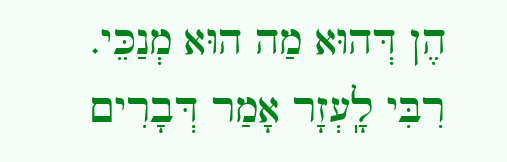הֶן דְּהוּא מַה הוּא מְנַכֵּי. רִבִּי לָֽעְזָר אָמַר דְּבָרִים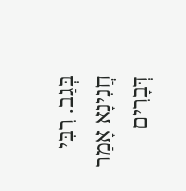בְּגַב. רִבִּי חֲנִינָא אָמַר דְּבָרִים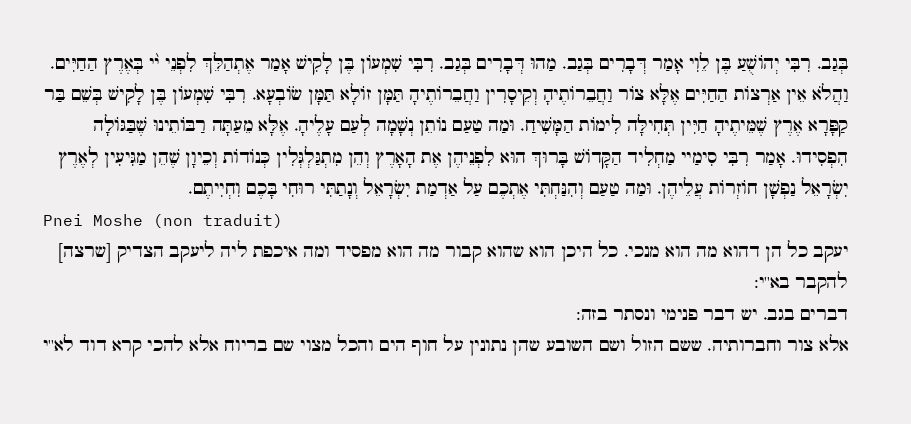בְּגַב. רִבִּי יְהוֹשֻׁעַ בֶּן לֵוִי אָמַר דְּבָרִים בְּגַב. מַהוּ דְּבָרִים בְּגַב. רִבִּי שִׁמְעוֹן בֶּן לָקִישׁ אָמַר אֶתְהַלֵּךְ לִפְנֵי י֨י בְּאֶרֶץ הַחַיִּים. וַהֲלֹא אֵין אַרְצוֹת הַחַיִּים אֶלָּא צוֹר וַחֲבֵרוֹתֶיהָ וְקֵיסָרִין וַחֲבֵרוֹתֶיהָ תַּמָּן זוֹלָא תַּמָּן שׂוֹבְעָא. רִבִּי שִׁמְעוֹן בֶּן לָקִישׁ בְּשֵׁם בַּר קַפָּרָא אֶרֶץ שֶׁמֵּיתֶיהָ חַיִּין תְּחִילָּה לִימוֹת הַמָּשִׁיחַ. וּמַה טַעַם נוֹתֵן נְשָׁמָה לְעַם עָלֶיהָ. אֶלָּא מֵעַתָּה רַבּוֹתֵינוּ שֶׁבַּגּוֹלָה הִפְסִידוּ. אָמַר רִבִּי סִימַיי מַחְלִיד הַקָּדוֹשׁ בָּרוּךְ הוּא לִפְנֵיהֶן אֶת הָאָרֶץ וְהֵן מִתְגַּלְגְּלִין כְּנוֹדוֹת וְכֵיוָן שֶׁהֵן מַגִּיעִין לְאֶרֶץ יִשְׂרָאֵל נַפְשָׁן חוֹזְרוֹת עֲלֵיהֶן. וּמַה טַעַם וְהִנַּחְתִּי אֶתְכֶם עַל אַדְמַת יִשְׂרָאֵל וְנָתַתִּי רוּחִי בָּכֶם וִחְיִיתֶם.
Pnei Moshe (non traduit)
יעקב כל הן דהוא מה הוא מנכי. כל היכן הוא שהוא קבור מה הוא מפסיד ומה איכפת ליה ליעקב הצדיק [שרצה] להקבר בא''י:
דברים בגב. יש דבר פנימי ונסתר בזה:
אלא צור וחברותיה. ששם הזול ושם השובע שהן נתונין על חוף הים והכל מצוי שם בריוח אלא להכי קרא דוד לא''י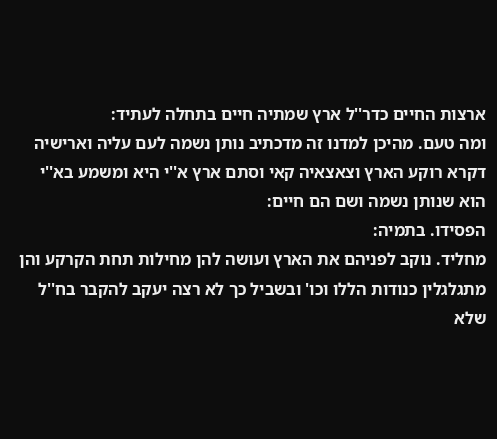ארצות החיים כדר''ל ארץ שמתיה חיים בתחלה לעתיד:
ומה טעם. מהיכן למדנו זה מדכתיב נותן נשמה לעם עליה וארישיה דקרא רוקע הארץ וצאצאיה קאי וסתם ארץ א''י היא ומשמע בא''י הוא שנותן נשמה ושם הם חיים:
הפסידו. בתמיה:
מחליד. נוקב לפניהם את הארץ ועושה להן מחילות תחת הקרקע והן מתגלגלין כנודות הללו וכו' ובשביל כך לא רצה יעקב להקבר בח''ל שלא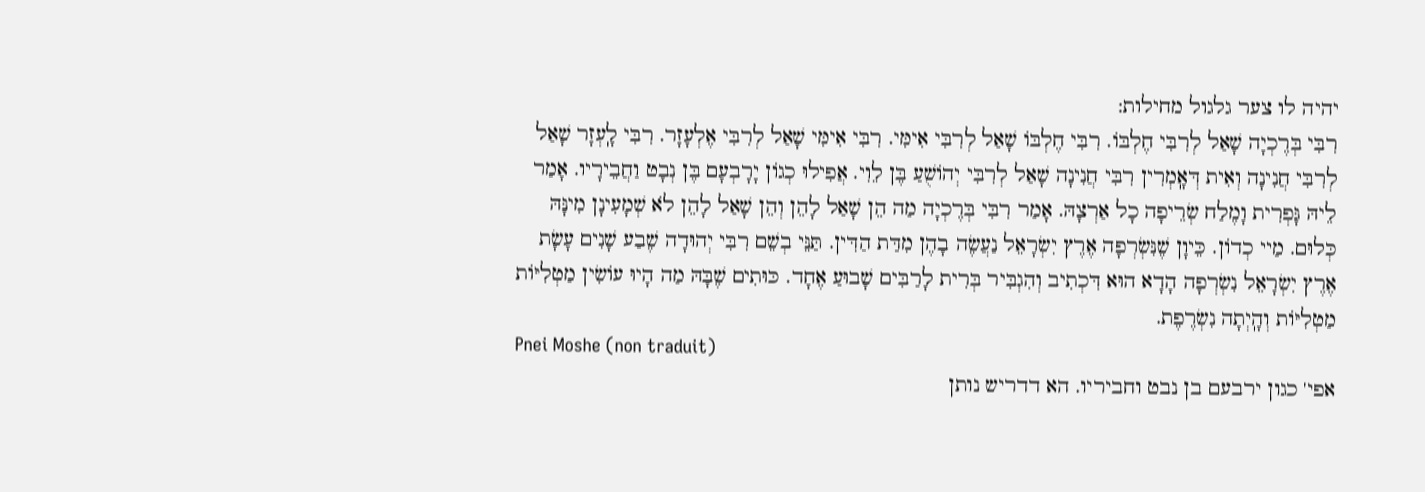יהיה לו צער גלגול מחילות:
רִבִּי בְּרֶכְיָה שָׁאַל לְרִבִּי חֶלְבּוֹ. רִבִּי חֶלְבּוֹ שָׁאַל לְרִבִּי אִימִּי. רִבִּי אִימִּי שָׁאַל לְרִבִּי אֶלְעָזָר. רִבִּי לָֽעְזָר שָׁאַל לְרִבִּי חֲנִינָה וְאִית דְּאָֽמְרִין רִבִּי חֲנִינָה שָׁאַל לְרִבִּי יְהוֹשֻׁעַ בֶּן לֵוִי. אֲפִילוּ כְגוֹן יָרָבְעָם בֶּן נְבָט וַחֲבֵירָיו. אָמַר לֵיהּ גָּפְרִית וָמֶלַח שְׂרֵיפָה כָל אַרְצָהּ. אָמַר רִבִּי בְּרֶכְיָה מַה הֵן שָׁאַל לָהֵן וְהֵן שָׁאַל לָהֵן לֹא שְׁמָעִינָן מִינָּהּ כְּלוּם. מַיי כְדוֹן. כֵּיוָן שֶׁנִּשְׂרְפָה אֶרֶץ יִשְׂרָאֵל נַעֲשֶׂה בָהֶן מִדַּת הַדִּין. תַּנֵּי בְשֵׁם רִבִּי יְהוּדָה שֶׁבַע שָׁנִים עָשָׂת אֶרֶץ יִשְׂרָאֵל נִשְׂרְפָה הָדָא הוּא דִּכְתִיב וְהִגְבִּיר בְּרִית לָרַבִּים שָׁבוּעַ אֶחָד. כּוּתִים שֶׁבָּהּ מַה הָיוּ עוֹשִׂין מַטְלִיּוֹת מַטְלִיּוֹת וְהָֽיְתָה נִשְׂרֶפֶת.
Pnei Moshe (non traduit)
אפי' כגון ירבעם בן נבט וחביריו. הא דדריש נותן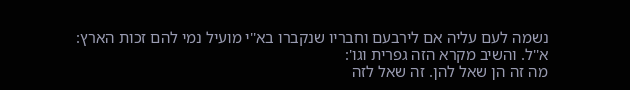נשמה לעם עליה אם לירבעם וחבריו שנקברו בא''י מועיל נמי להם זכות הארץ:
א''ל. והשיב מקרא הזה גפרית וגו':
מה זה הן שאל להן. זה שאל לזה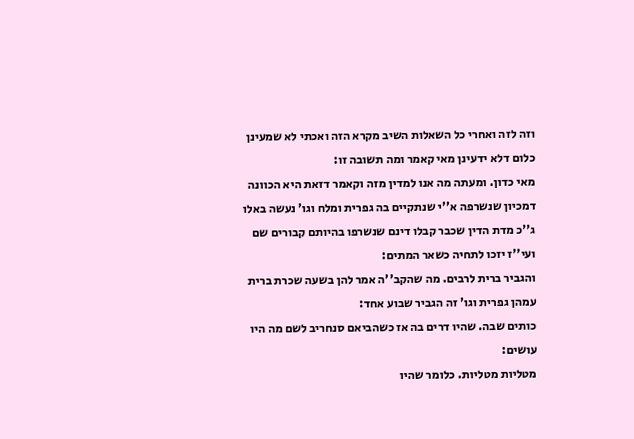וזה לזה ואחרי כל השאלות השיב מקרא הזה ואכתי לא שמעינן כלום דלא ידעינן מאי קאמר ומה תשובה זו:
מאי כדון. ומעתה מה אנו למדין מזה וקאמר דזאת היא הכוונה דמכיון שנשרפה א''י שנתקיים בה גפרית ומלח וגו' נעשה באלו ג''כ מדת הדין שכבר קבלו דינם שנשרפו בהיותם קבורים שם ועי''ז יזכו לתחיה כשאר המתים:
והגביר ברית לרבים. מה שהקב''ה אמר להן בשעה שכרת ברית עמהן גפרית וגו' זה הגביר שבוע אחד:
כותים שבה. שהיו דרים בה אז כשהביאם סנחריב לשם מה היו עושים:
מטליות מטליות. כלומר שהיו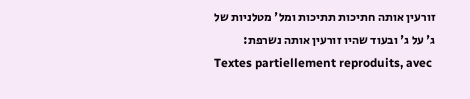זורעין אותה חתיכות תתיכות ומל' מטלניות של ג' על ג' ובעוד שהיו זורעין אותה נשרפת:
Textes partiellement reproduits, avec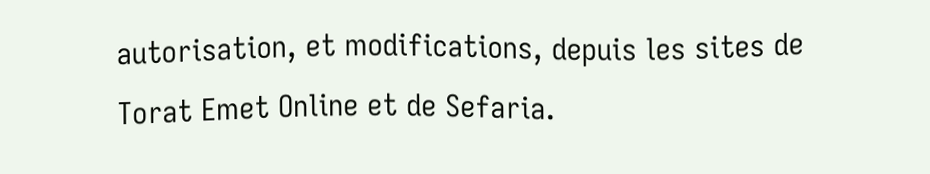autorisation, et modifications, depuis les sites de Torat Emet Online et de Sefaria.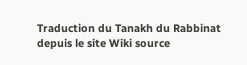Traduction du Tanakh du Rabbinat depuis le site Wiki source